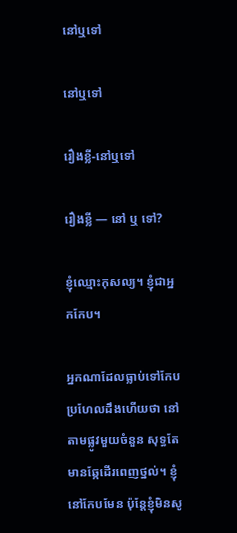នៅឬទៅ

នៅឬទៅ

រឿងខ្លី-នៅឬទៅ

រឿងខ្លី — នៅ ឬ ទៅ?

ខ្ញុំឈ្មោះកុសល្យ។ ខ្ញុំជាអ្នកកែប។

អ្នកណាដែលធ្លាប់ទៅកែប ប្រហែលដឹងហើយថា នៅតាមផ្លូវមួយចំនួន សុទ្ធតែមានឆ្កែដើរពេញថ្នល់។ ខ្ញុំនៅកែបមែន ប៉ុន្តែខ្ញុំមិនសូ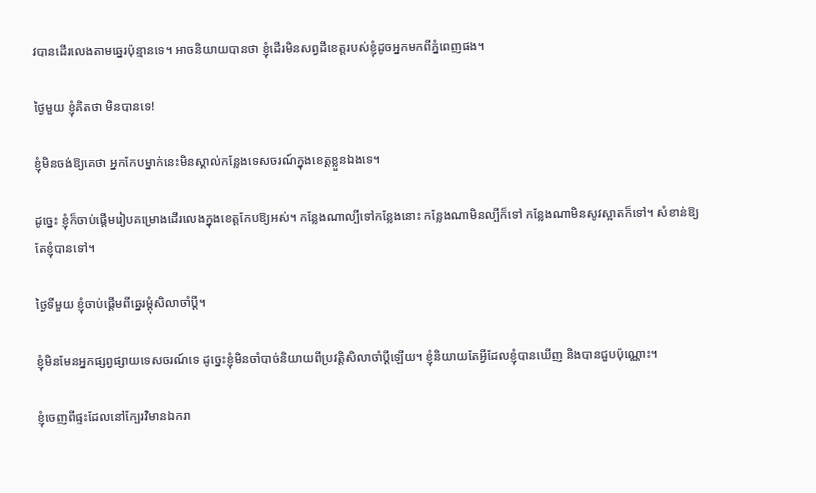វបានដើរលេងតាមឆ្នេរប៉ុន្មានទេ។ អាចនិយាយបានថា ខ្ញុំដើរមិនសព្វដីខេត្តរបស់ខ្ញុំដូចអ្នកមកពីភ្នំពេញផង។

ថ្ងៃមួយ ខ្ញុំគិតថា មិនបានទេ!

ខ្ញុំមិនចង់ឱ្យគេថា អ្នកកែបម្នាក់នេះមិនស្គាល់កន្លែងទេសចរណ៍ក្នុងខេត្តខ្លួនឯងទេ។

ដូច្នេះ ខ្ញុំក៏ចាប់ផ្ដើមរៀបគម្រោងដើរលេងក្នុងខេត្តកែបឱ្យអស់។ កន្លែងណាល្បីទៅកន្លែងនោះ កន្លែងណាមិនល្បីក៏ទៅ កន្លែងណាមិនសូវស្អាតក៏ទៅ។ សំខាន់ឱ្យតែខ្ញុំបានទៅ។

ថ្ងៃទីមួយ ខ្ញុំចាប់ផ្ដើមពីឆ្នេរម្ដុំសិលាចាំប្ដី។

ខ្ញុំមិនមែនអ្នកផ្សព្វផ្សាយទេសចរណ៍ទេ ដូច្នេះខ្ញុំមិនចាំបាច់និយាយពីប្រវត្តិសិលាចាំប្ដីឡើយ។ ខ្ញុំនិយាយតែអ្វីដែលខ្ញុំបានឃើញ និងបានជួបប៉ុណ្ណោះ។

ខ្ញុំចេញពីផ្ទះដែលនៅក្បែរវិមានឯករា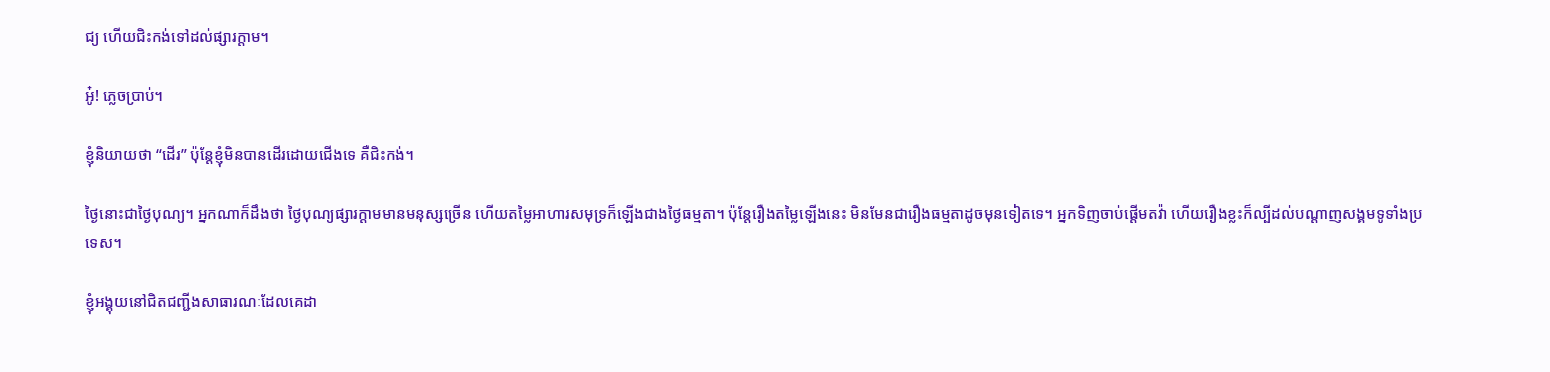ជ្យ ហើយជិះកង់ទៅដល់ផ្សារក្ដាម។

អូ៎! ភ្លេចប្រាប់។

ខ្ញុំនិយាយថា “ដើរ” ប៉ុន្តែខ្ញុំមិនបានដើរដោយជើងទេ គឺជិះកង់។

ថ្ងៃនោះជាថ្ងៃបុណ្យ។ អ្នកណាក៏ដឹងថា ថ្ងៃបុណ្យផ្សារក្ដាមមានមនុស្សច្រើន ហើយតម្លៃអាហារសមុទ្រក៏ឡើងជាងថ្ងៃធម្មតា។ ប៉ុន្តែរឿងតម្លៃឡើងនេះ មិនមែនជារឿងធម្មតាដូចមុនទៀតទេ។ អ្នកទិញចាប់ផ្ដើមតវ៉ា ហើយរឿងខ្លះក៏ល្បីដល់បណ្ដាញសង្គមទូទាំងប្រទេស។

ខ្ញុំអង្គុយនៅជិតជញ្ជីងសាធារណៈដែលគេដា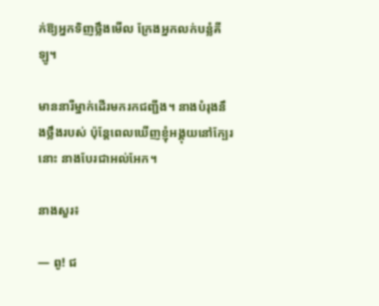ក់ឱ្យអ្នកទិញថ្លឹងមើល ក្រែងអ្នកលក់បន្លំគីឡូ។

មាននារីម្នាក់ដើរមករកជញ្ជីង។ នាងបំរុងនឹងថ្លឹងរបស់ ប៉ុន្តែពេលឃើញខ្ញុំអង្គុយនៅក្បែរនោះ នាងបែរជាអល់អែក។

នាងសួរ៖

— ពូ! ជ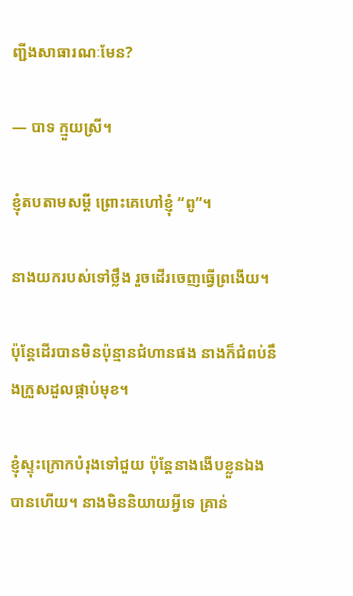ញ្ជីងសាធារណៈមែន?

— បាទ ក្មួយស្រី។

ខ្ញុំតបតាមសម្ដី ព្រោះគេហៅខ្ញុំ “ពូ”។

នាងយករបស់ទៅថ្លឹង រួចដើរចេញធ្វើព្រងើយ។

ប៉ុន្តែដើរបានមិនប៉ុន្មានជំហានផង នាងក៏ជំពប់នឹងក្រួសដួលផ្កាប់មុខ។

ខ្ញុំស្ទុះក្រោកបំរុងទៅជួយ ប៉ុន្តែនាងងើបខ្លួនឯងបានហើយ។ នាងមិននិយាយអ្វីទេ គ្រាន់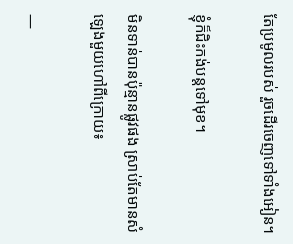តែប្រមូលរបស់ រួចដើរចេញទៅទាំងអៀន។

ខ្ញុំក៏ជិះកង់បន្តទៅមុខ។

មិនទាន់បានប៉ុន្មានផ្លូវផង ស្រាប់តែមានសំឡេងមួយហៅពីក្រោយ៖

—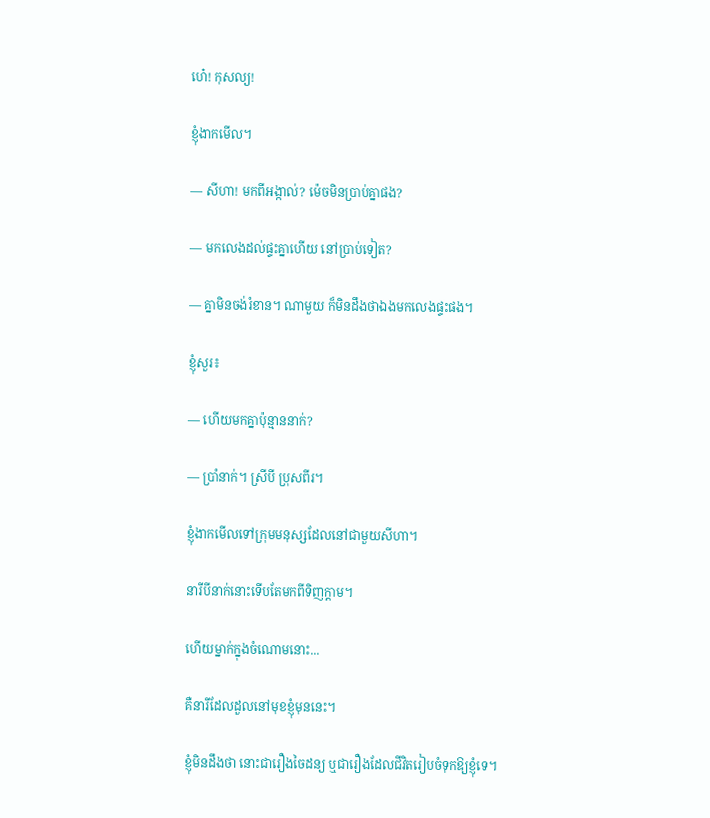ហេ៎! កុសល្យ!

ខ្ញុំងាកមើល។

— សីហា! មកពីអង្កាល់? ម៉េចមិនប្រាប់គ្នាផង?

— មកលេងដល់ផ្ទះគ្នាហើយ នៅប្រាប់ទៀត?

— គ្នាមិនចង់រំខាន។ ណាមួយ ក៏មិនដឹងថាឯងមកលេងផ្ទះផង។

ខ្ញុំសួរ៖

— ហើយមកគ្នាប៉ុន្មាននាក់?

— ប្រាំនាក់។ ស្រីបី ប្រុសពីរ។

ខ្ញុំងាកមើលទៅក្រុមមនុស្សដែលនៅជាមួយសីហា។

នារីបីនាក់នោះទើបតែមកពីទិញក្ដាម។

ហើយម្នាក់ក្នុងចំណោមនោះ...

គឺនារីដែលដួលនៅមុខខ្ញុំមុននេះ។

ខ្ញុំមិនដឹងថា នោះជារឿងចៃដន្យ ឬជារឿងដែលជីវិតរៀបចំទុកឱ្យខ្ញុំទេ។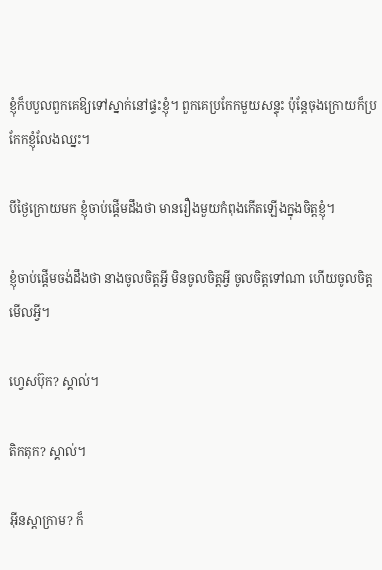ខ្ញុំក៏បបួលពួកគេឱ្យទៅស្នាក់នៅផ្ទះខ្ញុំ។ ពួកគេប្រកែកមួយសន្ទុះ ប៉ុន្តែចុងក្រោយក៏ប្រកែកខ្ញុំលែងឈ្នះ។

បីថ្ងៃក្រោយមក ខ្ញុំចាប់ផ្ដើមដឹងថា មានរឿងមួយកំពុងកើតឡើងក្នុងចិត្តខ្ញុំ។

ខ្ញុំចាប់ផ្ដើមចង់ដឹងថា នាងចូលចិត្តអ្វី មិនចូលចិត្តអ្វី ចូលចិត្តទៅណា ហើយចូលចិត្តមើលអ្វី។

ហ្វេសប៊ុក? ស្គាល់។

តិកតុក? ស្គាល់។

អ៊ីនស្តាក្រាម? ក៏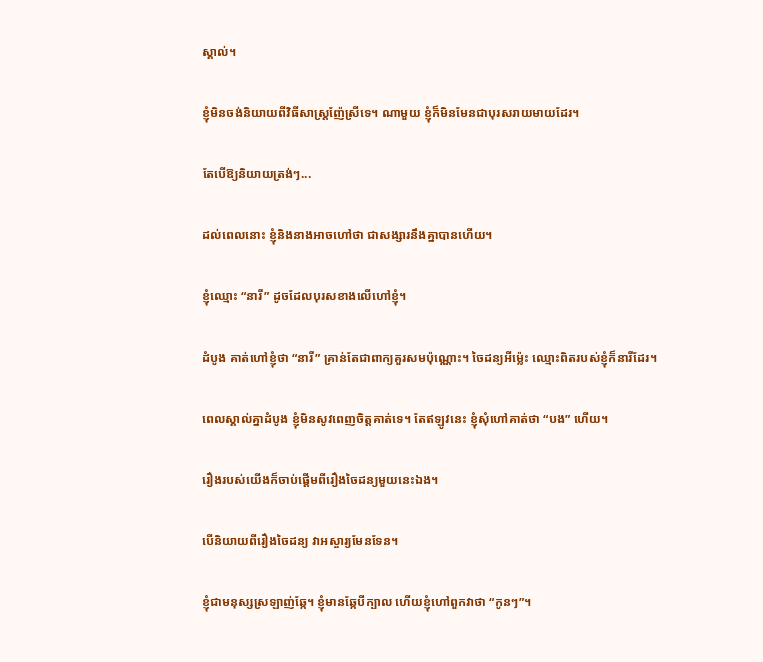ស្គាល់។

ខ្ញុំមិនចង់និយាយពីវិធីសាស្ត្រញ៉ែស្រីទេ។ ណាមួយ ខ្ញុំក៏មិនមែនជាបុរសរាយមាយដែរ។

តែបើឱ្យនិយាយត្រង់ៗ...

ដល់ពេលនោះ ខ្ញុំនិងនាងអាចហៅថា ជាសង្សារនឹងគ្នាបានហើយ។

ខ្ញុំឈ្មោះ “នារី” ដូចដែលបុរសខាងលើហៅខ្ញុំ។

ដំបូង គាត់ហៅខ្ញុំថា “នារី” គ្រាន់តែជាពាក្យគួរសមប៉ុណ្ណោះ។ ចៃដន្យអីម្ល៉េះ ឈ្មោះពិតរបស់ខ្ញុំក៏នារីដែរ។

ពេលស្គាល់គ្នាដំបូង ខ្ញុំមិនសូវពេញចិត្តគាត់ទេ។ តែឥឡូវនេះ ខ្ញុំសុំហៅគាត់ថា “បង” ហើយ។

រឿងរបស់យើងក៏ចាប់ផ្ដើមពីរឿងចៃដន្យមួយនេះឯង។

បើនិយាយពីរឿងចៃដន្យ វាអស្ចារ្យមែនទែន។

ខ្ញុំជាមនុស្សស្រឡាញ់ឆ្កែ។ ខ្ញុំមានឆ្កែបីក្បាល ហើយខ្ញុំហៅពួកវាថា “កូនៗ”។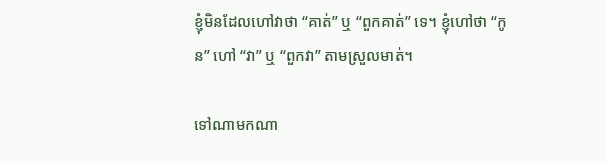ខ្ញុំមិនដែលហៅវាថា “គាត់” ឬ “ពួកគាត់” ទេ។ ខ្ញុំហៅថា “កូន” ហៅ “វា” ឬ “ពួកវា” តាមស្រួលមាត់។

ទៅណាមកណា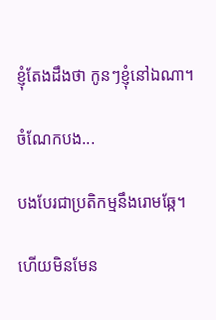ខ្ញុំតែងដឹងថា កូនៗខ្ញុំនៅឯណា។

ចំណែកបង...

បងបែរជាប្រតិកម្មនឹងរោមឆ្កែ។

ហើយមិនមែន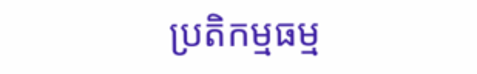ប្រតិកម្មធម្ម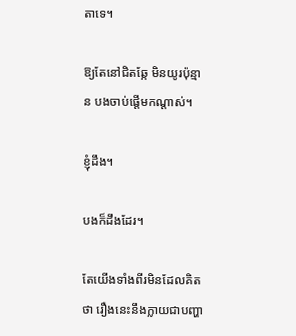តាទេ។

ឱ្យតែនៅជិតឆ្កែ មិនយូរប៉ុន្មាន បងចាប់ផ្ដើមកណ្ដាស់។

ខ្ញុំដឹង។

បងក៏ដឹងដែរ។

តែយើងទាំងពីរមិនដែលគិតថា រឿងនេះនឹងក្លាយជាបញ្ហា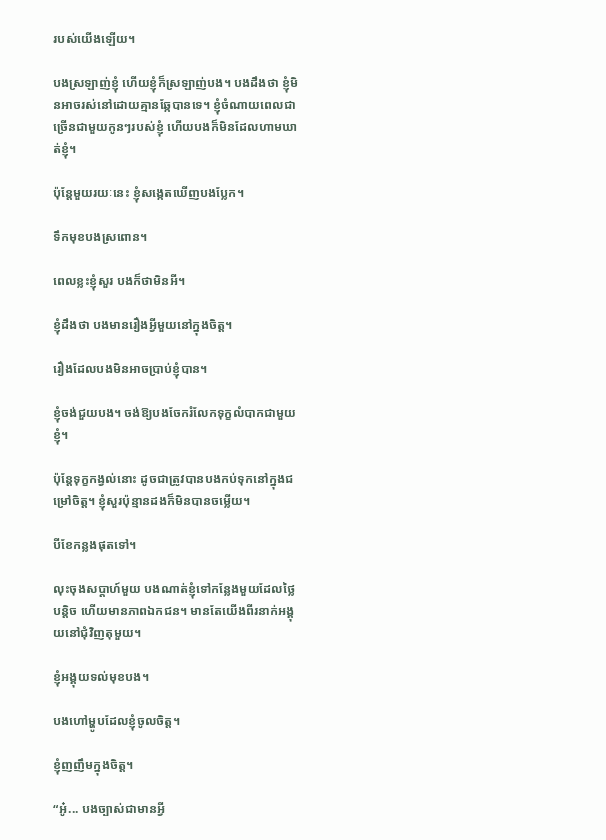របស់យើងឡើយ។

បងស្រឡាញ់ខ្ញុំ ហើយខ្ញុំក៏ស្រឡាញ់បង។ បងដឹងថា ខ្ញុំមិនអាចរស់នៅដោយគ្មានឆ្កែបានទេ។ ខ្ញុំចំណាយពេលជាច្រើនជាមួយកូនៗរបស់ខ្ញុំ ហើយបងក៏មិនដែលហាមឃាត់ខ្ញុំ។

ប៉ុន្តែមួយរយៈនេះ ខ្ញុំសង្កេតឃើញបងប្លែក។

ទឹកមុខបងស្រពោន។

ពេលខ្លះខ្ញុំសួរ បងក៏ថាមិនអី។

ខ្ញុំដឹងថា បងមានរឿងអ្វីមួយនៅក្នុងចិត្ត។

រឿងដែលបងមិនអាចប្រាប់ខ្ញុំបាន។

ខ្ញុំចង់ជួយបង។ ចង់ឱ្យបងចែករំលែកទុក្ខលំបាកជាមួយខ្ញុំ។

ប៉ុន្តែទុក្ខកង្វល់នោះ ដូចជាត្រូវបានបងកប់ទុកនៅក្នុងជម្រៅចិត្ត។ ខ្ញុំសួរប៉ុន្មានដងក៏មិនបានចម្លើយ។

បីខែកន្លងផុតទៅ។

លុះចុងសប្ដាហ៍មួយ បងណាត់ខ្ញុំទៅកន្លែងមួយដែលថ្លៃបន្តិច ហើយមានភាពឯកជន។ មានតែយើងពីរនាក់អង្គុយនៅជុំវិញតុមួយ។

ខ្ញុំអង្គុយទល់មុខបង។

បងហៅម្ហូបដែលខ្ញុំចូលចិត្ត។

ខ្ញុំញញឹមក្នុងចិត្ត។

“អូ៎... បងច្បាស់ជាមានអ្វី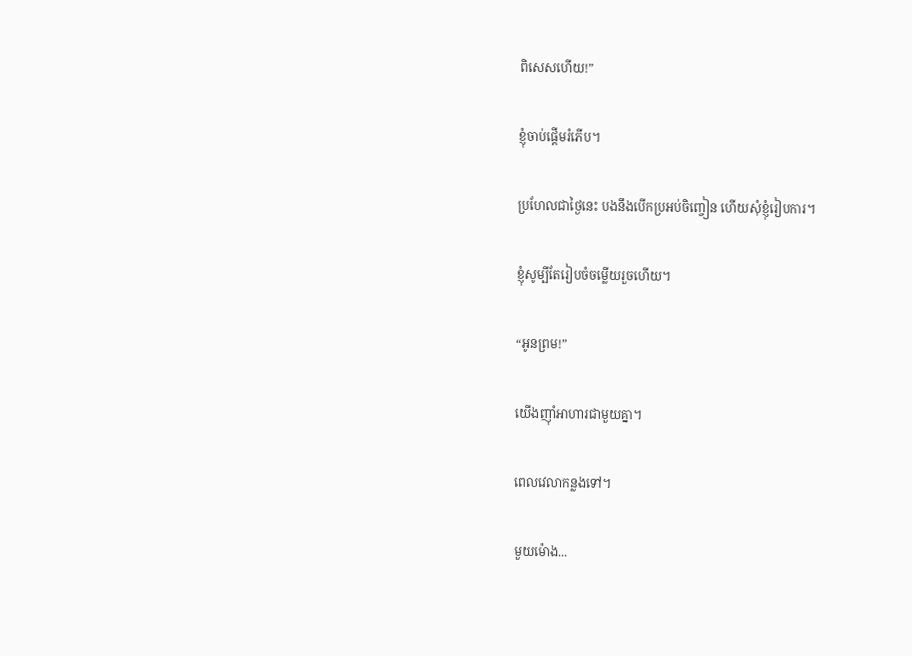ពិសេសហើយ!”

ខ្ញុំចាប់ផ្ដើមរំភើប។

ប្រហែលជាថ្ងៃនេះ បងនឹងបើកប្រអប់ចិញ្ចៀន ហើយសុំខ្ញុំរៀបការ។

ខ្ញុំសូម្បីតែរៀបចំចម្លើយរួចហើយ។

“អូនព្រម!”

យើងញ៉ាំអាហារជាមួយគ្នា។

ពេលវេលាកន្លងទៅ។

មួយម៉ោង...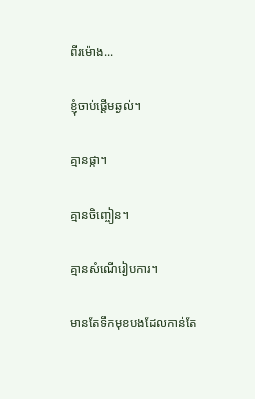ពីរម៉ោង...

ខ្ញុំចាប់ផ្ដើមឆ្ងល់។

គ្មានផ្កា។

គ្មានចិញ្ចៀន។

គ្មានសំណើរៀបការ។

មានតែទឹកមុខបងដែលកាន់តែ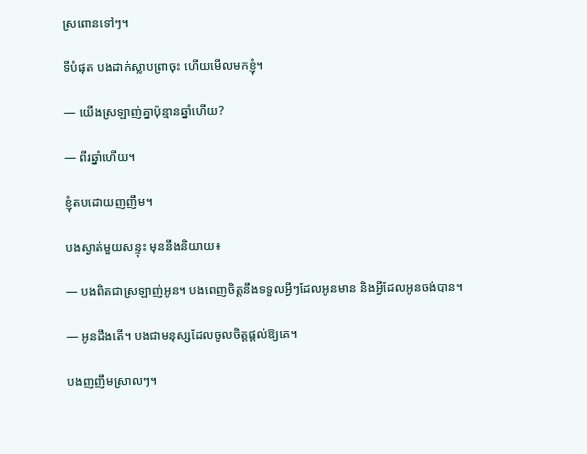ស្រពោនទៅៗ។

ទីបំផុត បងដាក់ស្លាបព្រាចុះ ហើយមើលមកខ្ញុំ។

— យើងស្រឡាញ់គ្នាប៉ុន្មានឆ្នាំហើយ?

— ពីរឆ្នាំហើយ។

ខ្ញុំតបដោយញញឹម។

បងស្ងាត់មួយសន្ទុះ មុននឹងនិយាយ៖

— បងពិតជាស្រឡាញ់អូន។ បងពេញចិត្តនឹងទទួលអ្វីៗដែលអូនមាន និងអ្វីដែលអូនចង់បាន។

— អូនដឹងតើ។ បងជាមនុស្សដែលចូលចិត្តផ្ដល់ឱ្យគេ។

បងញញឹមស្រាលៗ។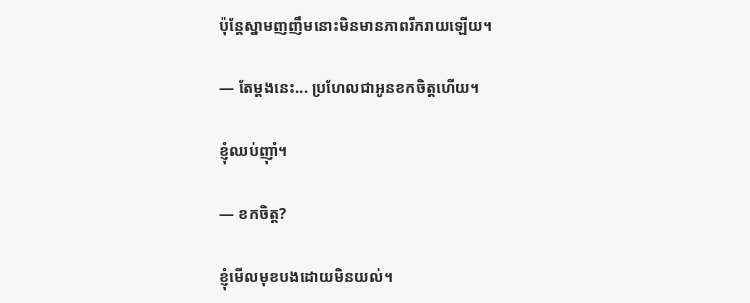ប៉ុន្តែស្នាមញញឹមនោះមិនមានភាពរីករាយឡើយ។

— តែម្ដងនេះ... ប្រហែលជាអូនខកចិត្តហើយ។

ខ្ញុំឈប់ញ៉ាំ។

— ខកចិត្ត?

ខ្ញុំមើលមុខបងដោយមិនយល់។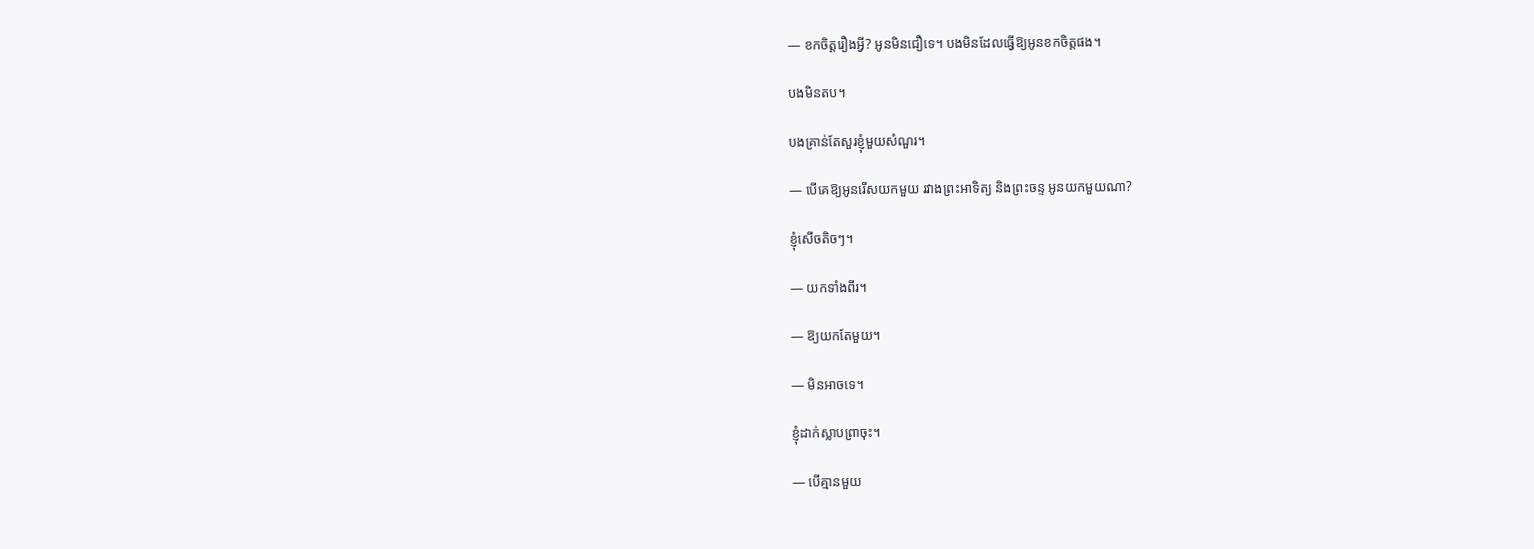— ខកចិត្តរឿងអ្វី? អូនមិនជឿទេ។ បងមិនដែលធ្វើឱ្យអូនខកចិត្តផង។

បងមិនតប។

បងគ្រាន់តែសួរខ្ញុំមួយសំណួរ។

— បើគេឱ្យអូនរើសយកមួយ រវាងព្រះអាទិត្យ និងព្រះចន្ទ អូនយកមួយណា?

ខ្ញុំសើចតិចៗ។

— យកទាំងពីរ។

— ឱ្យយកតែមួយ។

— មិនអាចទេ។

ខ្ញុំដាក់ស្លាបព្រាចុះ។

— បើគ្មានមួយ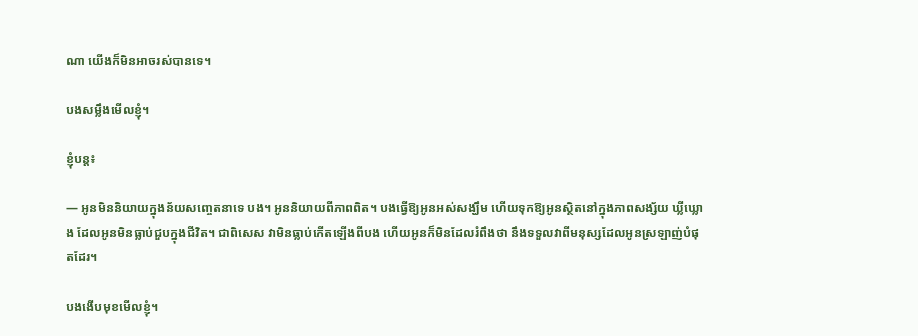ណា យើងក៏មិនអាចរស់បានទេ។

បងសម្លឹងមើលខ្ញុំ។

ខ្ញុំបន្ត៖

— អូនមិននិយាយក្នុងន័យសញ្ចេតនាទេ បង។ អូននិយាយពីភាពពិត។ បងធ្វើឱ្យអូនអស់សង្ឃឹម ហើយទុកឱ្យអូនស្ថិតនៅក្នុងភាពសង្ស័យ ឃ្លីឃ្លោង ដែលអូនមិនធ្លាប់ជួបក្នុងជីវិត។ ជាពិសេស វាមិនធ្លាប់កើតឡើងពីបង ហើយអូនក៏មិនដែលរំពឹងថា នឹងទទួលវាពីមនុស្សដែលអូនស្រឡាញ់បំផុតដែរ។

បងងើបមុខមើលខ្ញុំ។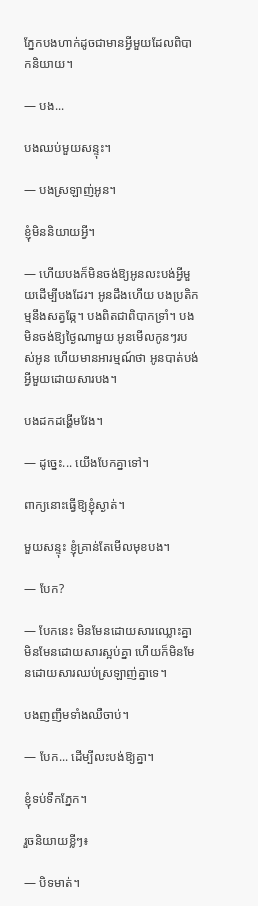ភ្នែកបងហាក់ដូចជាមានអ្វីមួយដែលពិបាកនិយាយ។

— បង...

បងឈប់មួយសន្ទុះ។

— បងស្រឡាញ់អូន។

ខ្ញុំមិននិយាយអ្វី។

— ហើយបងក៏មិនចង់ឱ្យអូនលះបង់អ្វីមួយដើម្បីបងដែរ។ អូនដឹងហើយ បងប្រតិកម្មនឹងសត្វឆ្កែ។ បងពិតជាពិបាកទ្រាំ។ បងមិនចង់ឱ្យថ្ងៃណាមួយ អូនមើលកូនៗរបស់អូន ហើយមានអារម្មណ៍ថា អូនបាត់បង់អ្វីមួយដោយសារបង។

បងដកដង្ហើមវែង។

— ដូច្នេះ... យើងបែកគ្នាទៅ។

ពាក្យនោះធ្វើឱ្យខ្ញុំស្ងាត់។

មួយសន្ទុះ ខ្ញុំគ្រាន់តែមើលមុខបង។

— បែក?

— បែកនេះ មិនមែនដោយសារឈ្លោះគ្នា មិនមែនដោយសារស្អប់គ្នា ហើយក៏មិនមែនដោយសារឈប់ស្រឡាញ់គ្នាទេ។

បងញញឹមទាំងឈឺចាប់។

— បែក... ដើម្បីលះបង់ឱ្យគ្នា។

ខ្ញុំទប់ទឹកភ្នែក។

រួចនិយាយខ្លីៗ៖

— បិទមាត់។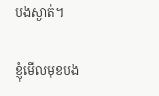បងស្ងាត់។

ខ្ញុំមើលមុខបង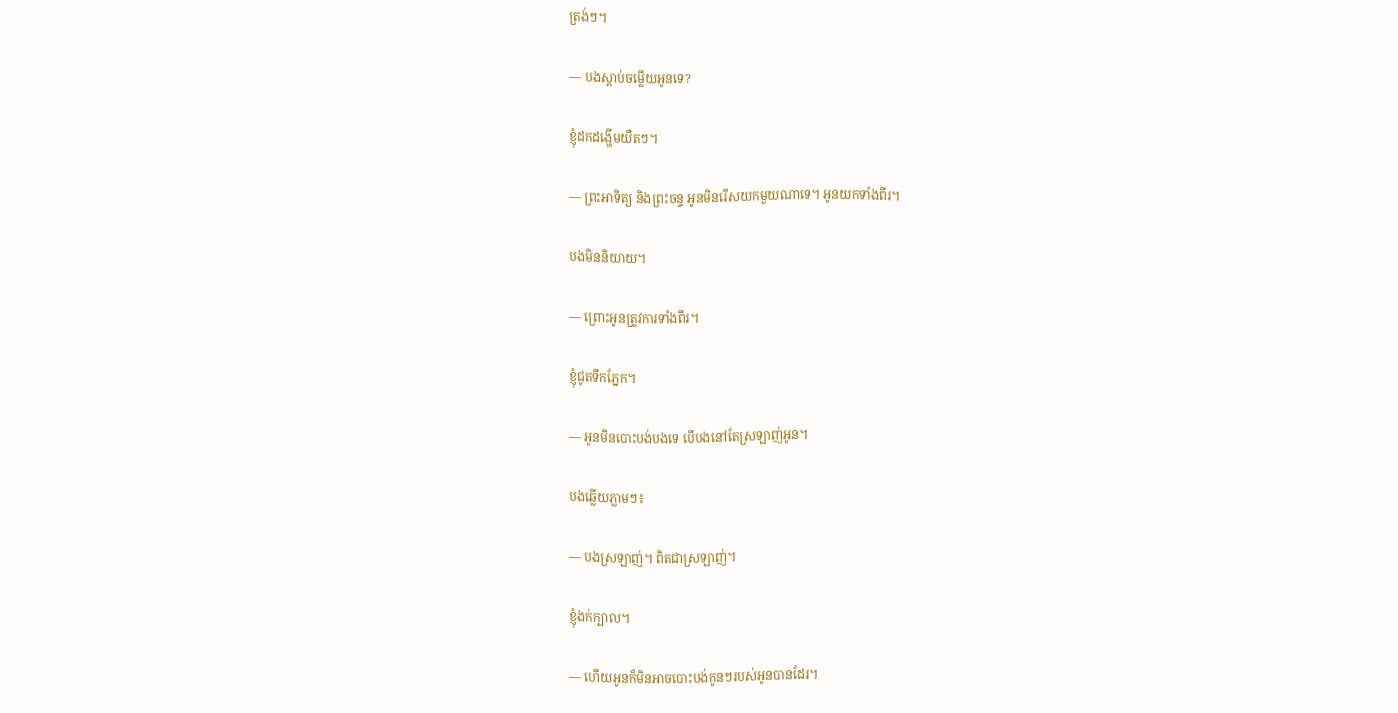ត្រង់ៗ។

— បងស្ដាប់ចម្លើយអូនទេ?

ខ្ញុំដកដង្ហើមយឺតៗ។

— ព្រះអាទិត្យ និងព្រះចន្ទ អូនមិនរើសយកមួយណាទេ។ អូនយកទាំងពីរ។

បងមិននិយាយ។

— ព្រោះអូនត្រូវការទាំងពីរ។

ខ្ញុំជូតទឹកភ្នែក។

— អូនមិនបោះបង់បងទេ បើបងនៅតែស្រឡាញ់អូន។

បងឆ្លើយភ្លាមៗ៖

— បងស្រឡាញ់។ ពិតជាស្រឡាញ់។

ខ្ញុំងក់ក្បាល។

— ហើយអូនក៏មិនអាចបោះបង់កូនៗរបស់អូនបានដែរ។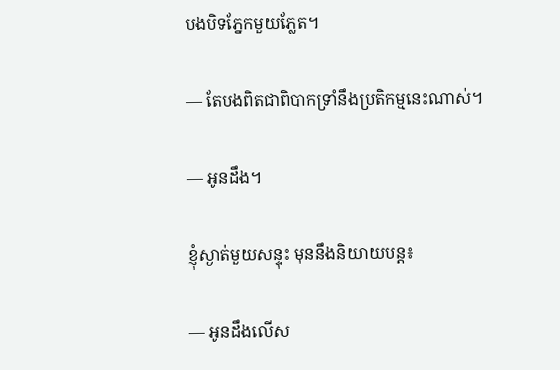បងបិទភ្នែកមួយភ្លែត។

— តែបងពិតជាពិបាកទ្រាំនឹងប្រតិកម្មនេះណាស់។

— អូនដឹង។

ខ្ញុំស្ងាត់មួយសន្ទុះ មុននឹងនិយាយបន្ត៖

— អូនដឹងលើស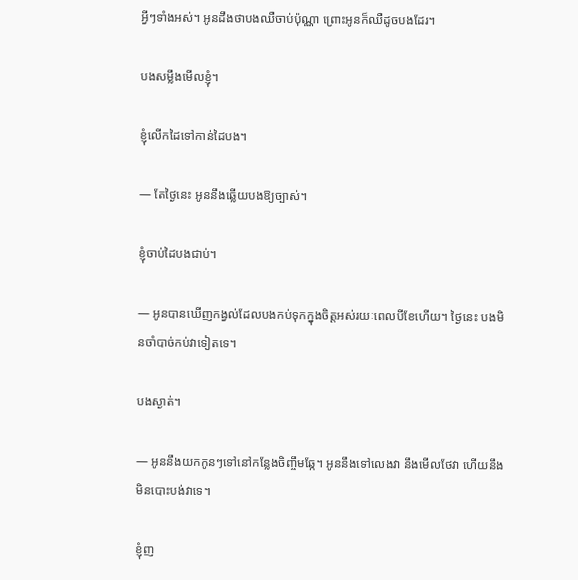អ្វីៗទាំងអស់។ អូនដឹងថាបងឈឺចាប់ប៉ុណ្ណា ព្រោះអូនក៏ឈឺដូចបងដែរ។

បងសម្លឹងមើលខ្ញុំ។

ខ្ញុំលើកដៃទៅកាន់ដៃបង។

— តែថ្ងៃនេះ អូននឹងឆ្លើយបងឱ្យច្បាស់។

ខ្ញុំចាប់ដៃបងជាប់។

— អូនបានឃើញកង្វល់ដែលបងកប់ទុកក្នុងចិត្តអស់រយៈពេលបីខែហើយ។ ថ្ងៃនេះ បងមិនចាំបាច់កប់វាទៀតទេ។

បងស្ងាត់។

— អូននឹងយកកូនៗទៅនៅកន្លែងចិញ្ចឹមឆ្កែ។ អូននឹងទៅលេងវា នឹងមើលថែវា ហើយនឹងមិនបោះបង់វាទេ។

ខ្ញុំញ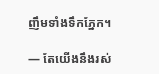ញឹមទាំងទឹកភ្នែក។

— តែយើងនឹងរស់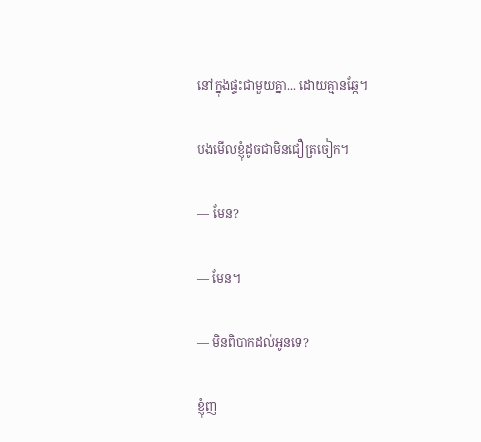នៅក្នុងផ្ទះជាមួយគ្នា... ដោយគ្មានឆ្កែ។

បងមើលខ្ញុំដូចជាមិនជឿត្រចៀក។

— មែន?

— មែន។

— មិនពិបាកដល់អូនទេ?

ខ្ញុំញ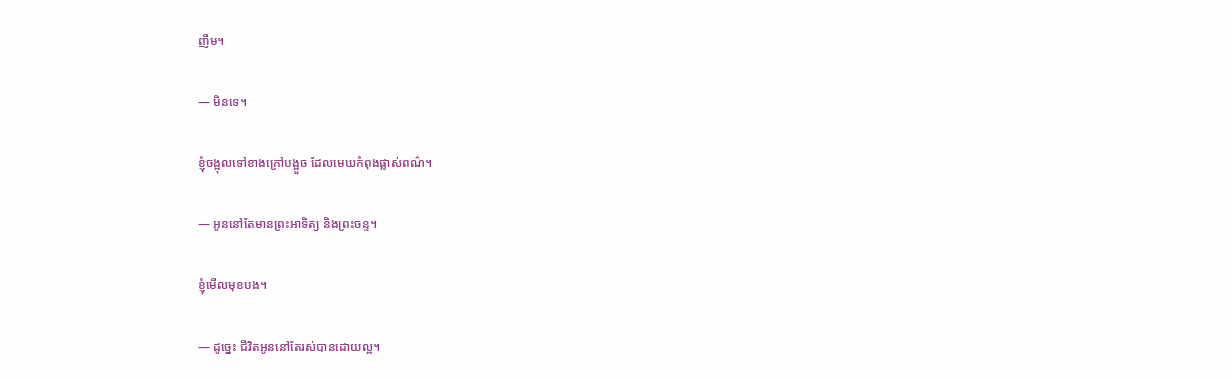ញឹម។

— មិនទេ។

ខ្ញុំចង្អុលទៅខាងក្រៅបង្អួច ដែលមេឃកំពុងផ្លាស់ពណ៌។

— អូននៅតែមានព្រះអាទិត្យ និងព្រះចន្ទ។

ខ្ញុំមើលមុខបង។

— ដូច្នេះ ជីវិតអូននៅតែរស់បានដោយល្អ។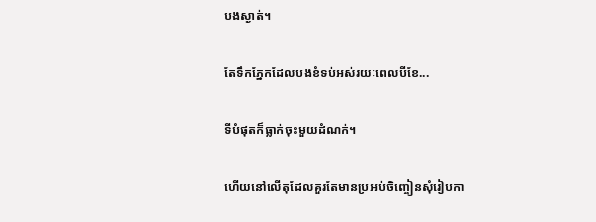បងស្ងាត់។

តែទឹកភ្នែកដែលបងខំទប់អស់រយៈពេលបីខែ...

ទីបំផុតក៏ធ្លាក់ចុះមួយដំណក់។

ហើយនៅលើតុដែលគួរតែមានប្រអប់ចិញ្ចៀនសុំរៀបកា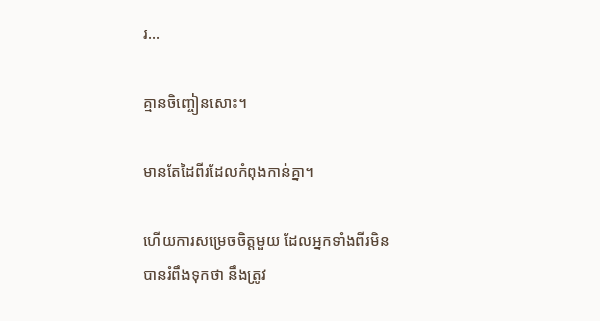រ...

គ្មានចិញ្ចៀនសោះ។

មានតែដៃពីរដែលកំពុងកាន់គ្នា។

ហើយការសម្រេចចិត្តមួយ ដែលអ្នកទាំងពីរមិនបានរំពឹងទុកថា នឹងត្រូវ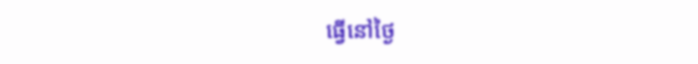ធ្វើនៅថ្ងៃ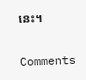នេះ។

Comments